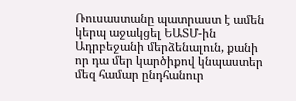Ռուսաստանը պատրաստ է ամեն կերպ աջակցել ԵԱՏՄ-ին Ադրբեջանի մերձենալուն, քանի որ դա մեր կարծիքով կնպաստեր մեզ համար ընդհանուր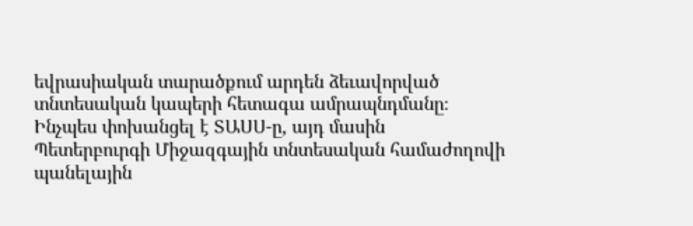եվրասիական տարածքում արդեն ձեւավորված տնտեսական կապերի հետագա ամրապնդմանը։
Ինչպես փոխանցել է ՏԱՍՍ-ը, այդ մասին Պետերբուրգի Միջազգային տնտեսական համաժողովի պանելային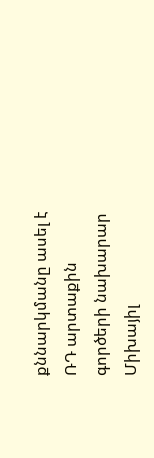քննարկմանը ասել է ՌԴ արտաքին գործերի նախարար Միխայիլ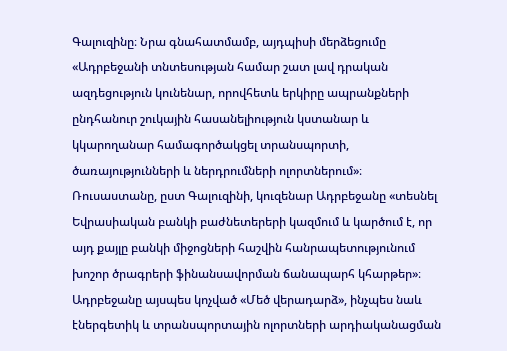Գալուզինը։ Նրա գնահատմամբ, այդպիսի մերձեցումը «Ադրբեջանի տնտեսության համար շատ լավ դրական ազդեցություն կունենար, որովհետև երկիրը ապրանքների ընդհանուր շուկային հասանելիություն կստանար և կկարողանար համագործակցել տրանսպորտի, ծառայությունների և ներդրումների ոլորտներում»։
Ռուսաստանը, ըստ Գալուզինի, կուզենար Ադրբեջանը «տեսնել Եվրասիական բանկի բաժնետերերի կազմում և կարծում է, որ այդ քայլը բանկի միջոցների հաշվին հանրապետությունում խոշոր ծրագրերի ֆինանսավորման ճանապարհ կհարթեր»։
Ադրբեջանը այսպես կոչված «Մեծ վերադարձ», ինչպես նաև էներգետիկ և տրանսպորտային ոլորտների արդիականացման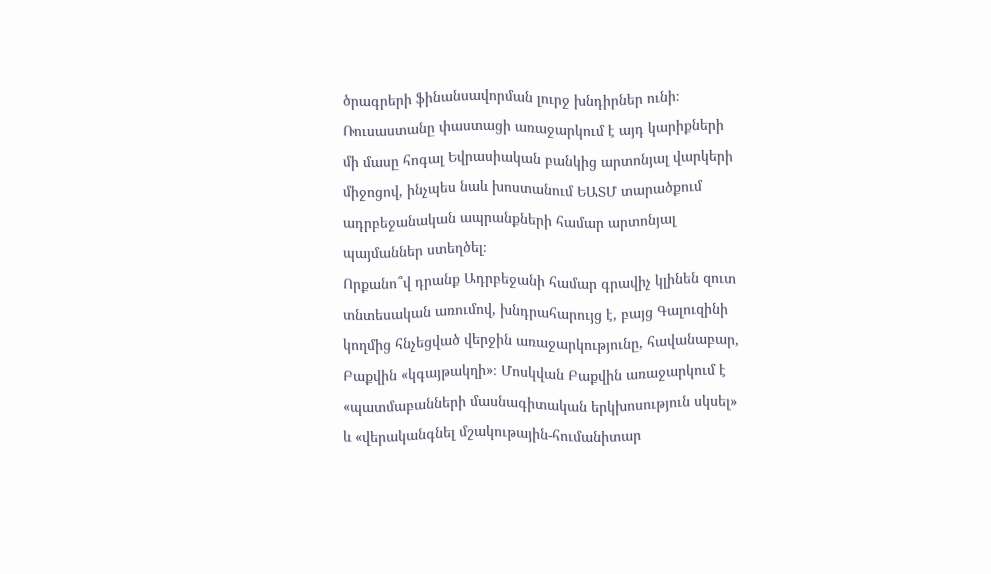ծրագրերի ֆինանսավորման լուրջ խնդիրներ ունի։ Ռուսաստանը փաստացի առաջարկում է այդ կարիքների մի մասը հոգալ Եվրասիական բանկից արտոնյալ վարկերի միջոցով, ինչպես նաև խոստանում ԵԱՏՄ տարածքում ադրբեջանական ապրանքների համար արտոնյալ պայմաններ ստեղծել։
Որքանո՞վ դրանք Ադրբեջանի համար գրավիչ կլինեն զուտ տնտեսական առումով, խնդրահարույց է, բայց Գալուզինի կողմից հնչեցված վերջին առաջարկությունը, հավանաբար, Բաքվին «կգայթակղի»։ Մոսկվան Բաքվին առաջարկում է «պատմաբանների մասնագիտական երկխոսություն սկսել» և «վերականգնել մշակութային-հումանիտար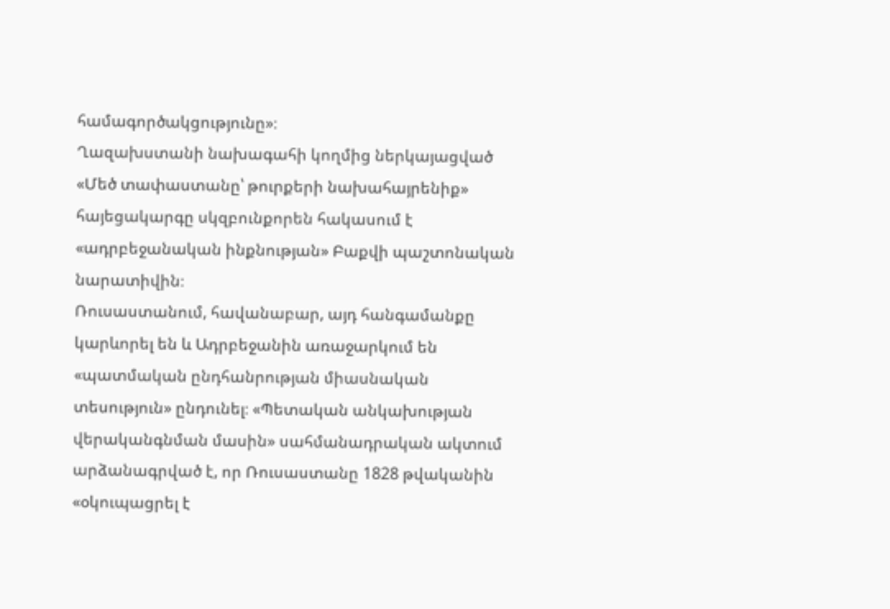համագործակցությունը»։
Ղազախստանի նախագահի կողմից ներկայացված «Մեծ տափաստանը՝ թուրքերի նախահայրենիք» հայեցակարգը սկզբունքորեն հակասում է «ադրբեջանական ինքնության» Բաքվի պաշտոնական նարատիվին։
Ռուսաստանում, հավանաբար, այդ հանգամանքը կարևորել են և Ադրբեջանին առաջարկում են «պատմական ընդհանրության միասնական տեսություն» ընդունել։ «Պետական անկախության վերականգնման մասին» սահմանադրական ակտում արձանագրված է, որ Ռուսաստանը 1828 թվականին «օկուպացրել է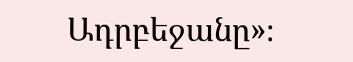Ադրբեջանը»։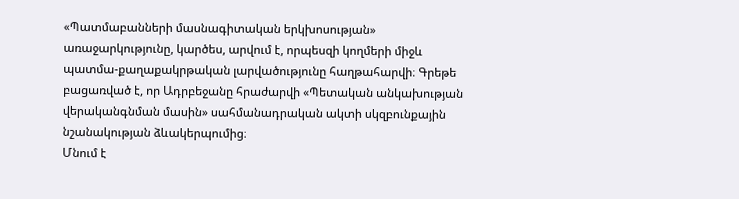«Պատմաբանների մասնագիտական երկխոսության» առաջարկությունը, կարծես, արվում է, որպեսզի կողմերի միջև պատմա-քաղաքակրթական լարվածությունը հաղթահարվի։ Գրեթե բացառված է, որ Ադրբեջանը հրաժարվի «Պետական անկախության վերականգնման մասին» սահմանադրական ակտի սկզբունքային նշանակության ձևակերպումից։
Մնում է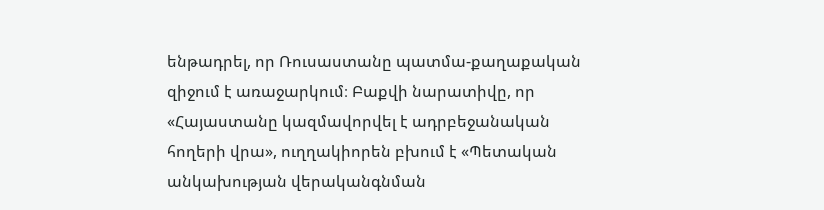ենթադրել, որ Ռուսաստանը պատմա-քաղաքական զիջում է առաջարկում։ Բաքվի նարատիվը, որ «Հայաստանը կազմավորվել է ադրբեջանական հողերի վրա», ուղղակիորեն բխում է «Պետական անկախության վերականգնման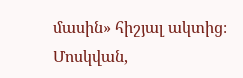մասին» հիշյալ ակտից։
Մոսկվան,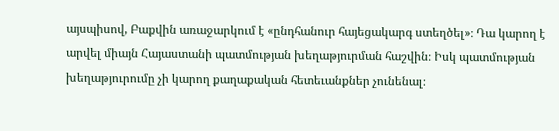այսպիսով, Բաքվին առաջարկում է «ընդհանուր հայեցակարգ ստեղծել»։ Դա կարող է արվել միայն Հայաստանի պատմության խեղաթյուրման հաշվին։ Իսկ պատմության խեղաթյուրումը չի կարող քաղաքական հետեւանքներ չունենալ։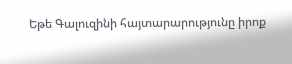Եթե Գալուզինի հայտարարությունը իրոք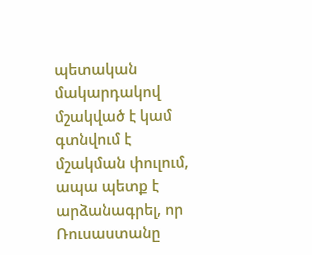պետական մակարդակով մշակված է կամ գտնվում է մշակման փուլում, ապա պետք է արձանագրել, որ Ռուսաստանը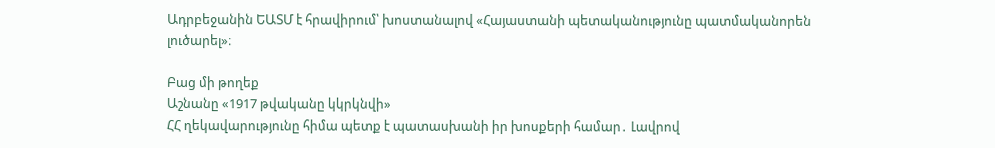Ադրբեջանին ԵԱՏՄ է հրավիրում՝ խոստանալով «Հայաստանի պետականությունը պատմականորեն լուծարել»։

Բաց մի թողեք
Աշնանը «1917 թվականը կկրկնվի»
ՀՀ ղեկավարությունը հիմա պետք է պատասխանի իր խոսքերի համար․ Լավրով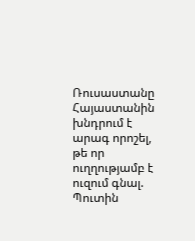Ռուսաստանը Հայաստանին խնդրում է արագ որոշել, թե որ ուղղությամբ է ուզում գնալ. Պուտին